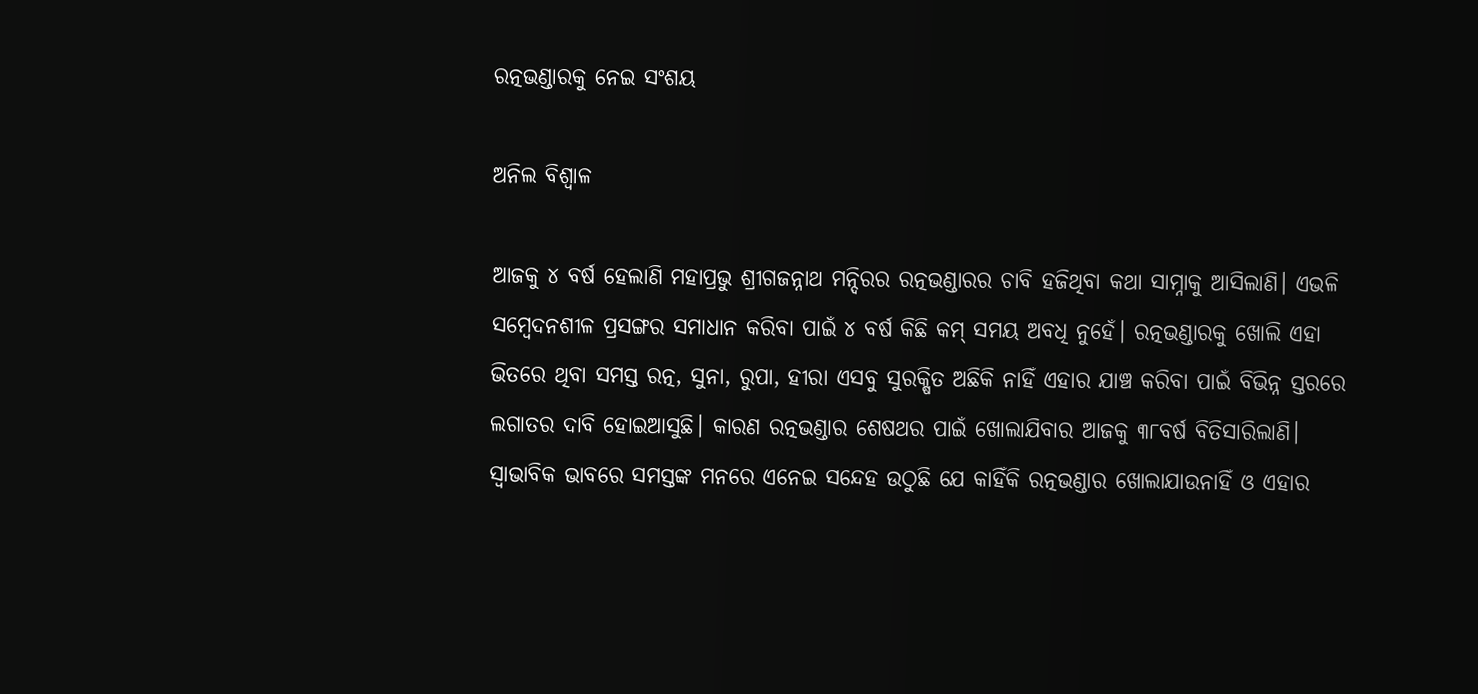ରତ୍ନଭଣ୍ଡାରକୁ ନେଇ ସଂଶୟ

ଅନିଲ ବିଶ୍ୱାଳ

ଆଜକୁ ୪ ବର୍ଷ ହେଲାଣି ମହାପ୍ରଭୁ ଶ୍ରୀଗଜନ୍ନାଥ ମନ୍ଦିରର ରତ୍ନଭଣ୍ଡାରର ଚାବି ହଜିଥିବା କଥା ସାମ୍ନାକୁ ଆସିଲାଣି। ଏଭଳି ସମ୍ବେଦନଶୀଳ ପ୍ରସଙ୍ଗର ସମାଧାନ କରିବା ପାଇଁ ୪ ବର୍ଷ କିଛି କମ୍‌ ସମୟ ଅବଧି ନୁହେଁ। ରତ୍ନଭଣ୍ଡାରକୁ ଖୋଲି ଏହା ଭିତରେ ଥିବା ସମସ୍ତ ରତ୍ନ, ସୁନା, ରୁପା, ହୀରା ଏସବୁ ସୁରକ୍ଷିତ ଅଛିକି ନାହିଁ ଏହାର ଯାଞ୍ଚ କରିବା ପାଇଁ ବିଭିନ୍ନ ସ୍ତରରେ ଲଗାତର ଦାବି ହୋଇଆସୁଛି। କାରଣ ରତ୍ନଭଣ୍ଡାର ଶେଷଥର ପାଇଁ ଖୋଲାଯିବାର ଆଜକୁ ୩୮ବର୍ଷ ବିତିସାରିଲାଣି। ସ୍ବାଭାବିକ ଭାବରେ ସମସ୍ତଙ୍କ ମନରେ ଏନେଇ ସନ୍ଦେହ ଉଠୁଛି ଯେ କାହିଁକି ରତ୍ନଭଣ୍ଡାର ଖୋଲାଯାଉନାହିଁ ଓ ଏହାର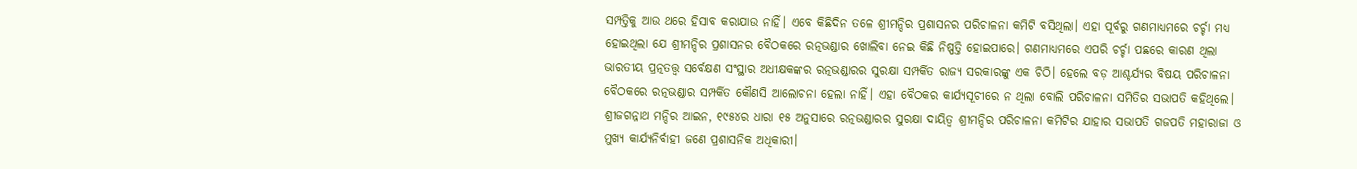ସମ୍ପତ୍ତିକୁ ଆଉ ଥରେ ହିସାବ କରାଯାଉ ନାହିଁ। ଏବେ କିଛିଦିନ ତଳେ ଶ୍ରୀମନ୍ଦିର ପ୍ରଶାସନର ପରିଚାଳନା କମିଟି ବସିଥିଲା। ଏହା ପୂର୍ବରୁ ଗଣମାଧ୍ୟମରେ ଚର୍ଚ୍ଚା ମଧ୍ୟ ହୋଇଥିଲା ଯେ ଶ୍ରୀମନ୍ଦିର ପ୍ରଶାସନର ବୈଠକରେ ରତ୍ନଭଣ୍ଡାର ଖୋଲିବା ନେଇ କିଛି ନିଷ୍ପତ୍ତି ହୋଇପାରେ। ଗଣମାଧ୍ୟମରେ ଏପରି ଚର୍ଚ୍ଚା ପଛରେ କାରଣ ଥିଲା ଭାରତୀୟ ପ୍ରତ୍ନତତ୍ତ୍ୱ ସର୍ବେକ୍ଷଣ ସଂସ୍ଥାର ଅଧୀକ୍ଷକଙ୍କର ରତ୍ନଭଣ୍ଡାରର ସୁରକ୍ଷା ସମ୍ପର୍କିତ ରାଜ୍ୟ ସରକାରଙ୍କୁ ଏକ ଚିଠି। ହେଲେ ବଡ଼ ଆଶ୍ଚର୍ଯ୍ୟର ବିଷୟ ପରିଚାଳନା ବୈଠକରେ ରତ୍ନଭଣ୍ଡାର ସମ୍ପର୍କିତ କୌଣସି ଆଲୋଚନା ହେଲା ନାହିଁ। ଏହା ବୈଠକର କାର୍ଯ୍ୟସୂଚୀରେ ନ ଥିଲା ବୋଲି ପରିଚାଳନା ସମିତିର ସଭାପତି କହିଥିଲେ। ଶ୍ରୀଜଗନ୍ନାଥ ମନ୍ଦିର ଆଇନ, ୧୯୫୪ର ଧାରା ୧୫ ଅନୁସାରେ ରତ୍ନଭଣ୍ଡାରର ସୁରକ୍ଷା ଦାୟିତ୍ୱ ଶ୍ରୀମନ୍ଦିର ପରିଚାଳନା କମିଟିର ଯାହାର ସଭାପତି ଗଜପତି ମହାରାଜା ଓ ମୁଖ୍ୟ କାର୍ଯ୍ୟନିର୍ବାହୀ ଜଣେ ପ୍ରଶାସନିକ ଅଧିକାରୀ।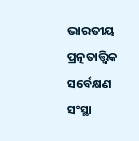ଭାରତୀୟ ପ୍ରତ୍ନତାତ୍ତ୍ୱିକ ସର୍ବେକ୍ଷଣ ସଂସ୍ଥା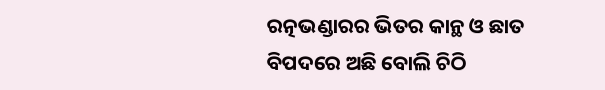ରତ୍ନଭଣ୍ଡାରର ଭିତର କାନ୍ଥ ଓ ଛାତ ବିପଦରେ ଅଛି ବୋଲି ଚିଠି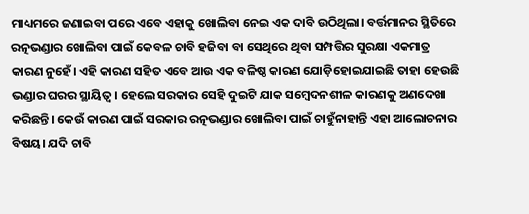ମାଧ୍ୟମରେ ଜଣାଇବା ପରେ ଏବେ ଏହାକୁ ଖୋଲିବା ନେଇ ଏକ ଦାବି ଉଠିଥିଲା। ବର୍ତ୍ତମାନର ସ୍ଥିତିରେ ରତ୍ନଭଣ୍ଡାର ଖୋଲିବା ପାଇଁ କେବଳ ଚାବି ହଜିବା ବା ସେଥିରେ ଥିବା ସମ୍ପତ୍ତିର ସୁରକ୍ଷା ଏକମାତ୍ର କାରଣ ନୁହେଁ। ଏହି କାରଣ ସହିତ ଏବେ ଆଉ ଏକ ବଳିଷ୍ଠ କାରଣ ଯୋଡ଼ିହୋଇଯାଇଛି ତାହା ହେଉଛି ଭଣ୍ଡାର ଘରର ସ୍ଥାୟିତ୍ୱ। ହେଲେ ସରକାର ସେହି ଦୁଇଟି ଯାକ ସମ୍ବେଦନଶୀଳ କାରଣକୁ ଅଣଦେଖା କରିଛନ୍ତି। କେଉଁ କାରଣ ପାଇଁ ସରକାର ରତ୍ନଭଣ୍ଡାର ଖୋଲିବା ପାଇଁ ଚାହୁଁନାହାନ୍ତି ଏହା ଆଲୋଚନାର ବିଷୟ। ଯଦି ଚାବି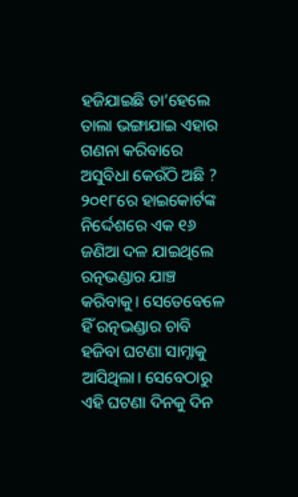ହଜିଯାଇଛି ତା’ହେଲେ ତାଲା ଭଙ୍ଗାଯାଇ ଏହାର ଗଣନା କରିବାରେ ଅସୁବିଧା କେଉଁଠି ଅଛି ?
୨୦୧୮ରେ ହାଇକୋର୍ଟଙ୍କ ନିର୍ଦ୍ଦେଶରେ ଏକ ୧୬ ଜଣିଆ ଦଳ ଯାଇଥିଲେ ରତ୍ନଭଣ୍ଡାର ଯାଞ୍ଚ କରିବାକୁ। ସେତେବେଳେ ହିଁ ରତ୍ନଭଣ୍ଡାର ଚାବି ହଜିବା ଘଟଣା ସାମ୍ନାକୁ ଆସିଥିଲା। ସେବେଠାରୁ ଏହି ଘଟଣା ଦିନକୁ ଦିନ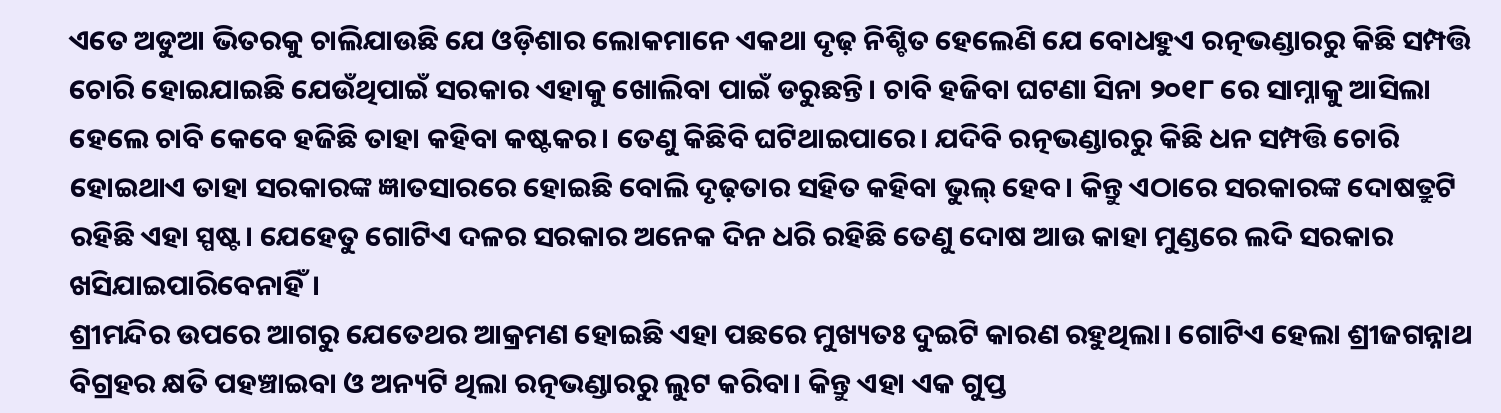ଏତେ ଅଡୁଆ ଭିତରକୁ ଚାଲିଯାଉଛି ଯେ ଓଡ଼ିଶାର ଲୋକମାନେ ଏକଥା ଦୃଢ଼ ନିଶ୍ଚିତ ହେଲେଣି ଯେ ବୋଧହୁଏ ରତ୍ନଭଣ୍ଡାରରୁ କିଛି ସମ୍ପତ୍ତି ଚୋରି ହୋଇଯାଇଛି ଯେଉଁଥିପାଇଁ ସରକାର ଏହାକୁ ଖୋଲିବା ପାଇଁ ଡରୁଛନ୍ତି। ଚାବି ହଜିବା ଘଟଣା ସିନା ୨୦୧୮ ରେ ସାମ୍ନାକୁ ଆସିଲା ହେଲେ ଚାବି କେବେ ହଜିଛି ତାହା କହିବା କଷ୍ଟକର। ତେଣୁ କିଛିବି ଘଟିଥାଇପାରେ। ଯଦିବି ରତ୍ନଭଣ୍ଡାରରୁ କିଛି ଧନ ସମ୍ପତ୍ତି ଚୋରି ହୋଇଥାଏ ତାହା ସରକାରଙ୍କ ଜ୍ଞାତସାରରେ ହୋଇଛି ବୋଲି ଦୃଢ଼ତାର ସହିତ କହିବା ଭୁଲ୍‌ ହେବ। କିନ୍ତୁ ଏଠାରେ ସରକାରଙ୍କ ଦୋଷତ୍ରୁଟି ରହିଛି ଏହା ସ୍ପଷ୍ଟ। ଯେହେତୁ ଗୋଟିଏ ଦଳର ସରକାର ଅନେକ ଦିନ ଧରି ରହିଛି ତେଣୁ ଦୋଷ ଆଉ କାହା ମୁଣ୍ଡରେ ଲଦି ସରକାର ଖସିଯାଇପାରିବେନାହିଁ।
ଶ୍ରୀମନ୍ଦିର ଉପରେ ଆଗରୁ ଯେତେଥର ଆକ୍ରମଣ ହୋଇଛି ଏହା ପଛରେ ମୁଖ୍ୟତଃ ଦୁଇଟି କାରଣ ରହୁଥିଲା। ଗୋଟିଏ ହେଲା ଶ୍ରୀଜଗନ୍ନାଥ ବିଗ୍ରହର କ୍ଷତି ପହଞ୍ଚାଇବା ଓ ଅନ୍ୟଟି ଥିଲା ରତ୍ନଭଣ୍ଡାରରୁ ଲୁଟ କରିବା। କିନ୍ତୁ ଏହା ଏକ ଗୁପ୍ତ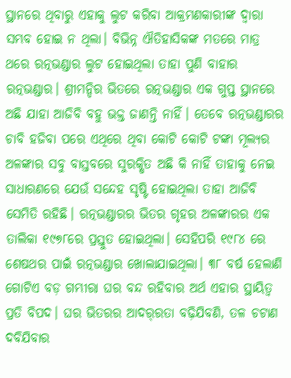ସ୍ଥାନରେ ଥିବାରୁ ଏହାକୁ ଲୁଟ କରିବା ଆକ୍ରମଣକାରୀଙ୍କ ଦ୍ୱାରା ସମ୍ଭବ ହୋଇ ନ ଥିଲା। ବିଭିନ୍ନ ଐତିହାସିକଙ୍କ ମତରେ ମାତ୍ର ଥରେ ରତ୍ନଭଣ୍ଡାର ଲୁଟ ହୋଇଥିଲା ତାହା ପୁଣି ବାହାର ରତ୍ନଭଣ୍ଡାର। ଶ୍ରୀମନ୍ଦିର ଭିତରେ ରତ୍ନଭଣ୍ଡାର ଏକ ଗୁପ୍ତ ସ୍ଥାନରେ ଅଛି ଯାହା ଆଜିବି ବହୁ ଭକ୍ତ ଜାଣନ୍ତି ନାହିଁ। ତେବେ ରତ୍ନଭଣ୍ଡାରର ଚାବି ହଜିବା ପରେ ଏଥିରେ ଥିବା କୋଟି କୋଟି ଟଙ୍କା ମୂଲ୍ୟର ଅଳଙ୍କାର ସବୁ ବାସ୍ତବରେ ସୁରକ୍ଷିତ ଅଛି କି ନାହିଁ ତାହାକୁ ନେଇ ସାଧାରଣରେ ଯେଉଁ ସନ୍ଦେହ ସୃଷ୍ଟି ହୋଇଥିଲା ତାହା ଆଜିବି ସେମିତି ରହିଛି। ରତ୍ନଭଣ୍ଡାରର ଭିତର ଗୃହର ଅଳଙ୍କାରର ଏକ ତାଲିକା ୧୯୭୮ରେ ପ୍ରସ୍ତୁତ ହୋଇଥିଲା। ସେହିପରି ୧୯୮୪ ରେ ଶେଷଥର ପାଇଁ ରତ୍ନଭଣ୍ଡାର ଖୋଲାଯାଇଥିଲା। ୩୮ ବର୍ଷ ହେଲାଣି ଗୋଟିଏ ବଡ଼ ଗମ୍ଭୀରା ଘର ବନ୍ଦ ରହିବାର ଅର୍ଥ ଏହାର ସ୍ଥାୟିତ୍ୱ ପ୍ରତି ବିପଦ। ଘର ଭିତରର ଆଦର୍‌ରତା ବଢ଼ିଯିବଣି, ତଳ ଚଟାଣ ଦବିଯିବାର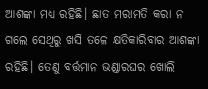ଆଶଙ୍କା ମଧ୍ୟ ରହିଛି। ଛାତ ମରାମତି କରା ନ ଗଲେ ସେଥିରୁ ଖସି ତଳେ କ୍ଷତିକାରିବାର ଆଶଙ୍କା ରହିଛି। ତେଣୁ ବର୍ତ୍ତମାନ ଭଣ୍ଡାରଘର ଖୋଲି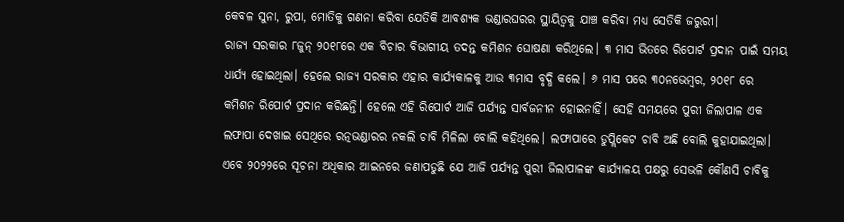କେବଳ ସୁନା, ରୁପା, ମୋତିକୁ ଗଣନା କରିବା ଯେତିକି ଆବଶ୍ୟକ ଭଣ୍ଡାରଘରର ସ୍ଥାୟିତ୍ୱକୁ ଯାଞ୍ଚ କରିବା ମଧ୍ୟ ସେତିକି ଜରୁରୀ।
ରାଜ୍ୟ ସରକାର ୮ଜୁନ୍‌ ୨୦୧୮ରେ ଏକ ବିଚାର ବିଭାଗୀୟ ତଦନ୍ତ କମିଶନ ଘୋଷଣା କରିଥିଲେ। ୩ ମାସ ଭିତରେ ରିପୋର୍ଟ ପ୍ରଦାନ ପାଇଁ ସମୟ ଧାର୍ଯ୍ୟ ହୋଇଥିଲା। ହେଲେ ରାଜ୍ୟ ସରକାର ଏହାର କାର୍ଯ୍ୟକାଳକୁ ଆଉ ୩ମାସ ବୃଦ୍ଧି କଲେ। ୬ ମାସ ପରେ ୩୦ନଭେମ୍ବର, ୨୦୧୮ ରେ କମିଶନ ରିପୋର୍ଟ ପ୍ରଦାନ କରିଛନ୍ତି। ହେଲେ ଏହି ରିପୋର୍ଟ ଆଜି ପର୍ଯ୍ୟନ୍ତ ସାର୍ବଜନୀନ ହୋଇନାହିଁ। ସେହି ସମୟରେ ପୁରୀ ଜିଲାପାଳ ଏକ ଲଫାପା ଦେଖାଇ ସେଥିରେ ରତ୍ନଭଣ୍ଡାରର ନକଲି ଚାବି ମିଳିଲା ବୋଲି କହିଥିଲେ। ଲଫାପାରେ ଡୁପ୍ଲିକେଟ ଚାବି ଅଛି ବୋଲି କୁହାଯାଇଥିଲା। ଏବେ ୨୦୨୨ରେ ସୂଚନା ଅଧିକାର ଆଇନରେ ଜଣାପଡୁଛି ଯେ ଆଜି ପର୍ଯ୍ୟନ୍ତ ପୁରୀ ଜିଲାପାଳଙ୍କ କାର୍ଯ୍ୟାଳୟ ପକ୍ଷରୁ ସେଭଳି କୌଣସି ଚାବିକୁ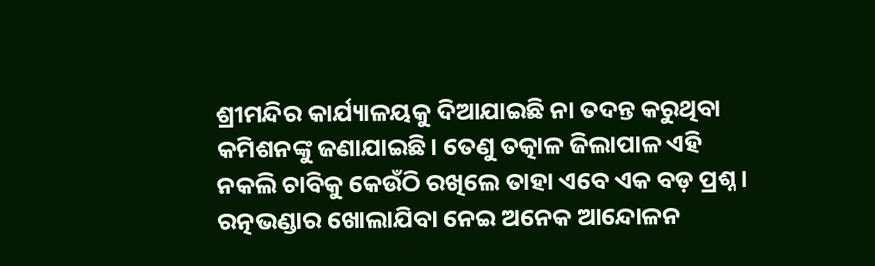ଶ୍ରୀମନ୍ଦିର କାର୍ଯ୍ୟାଳୟକୁ ଦିଆଯାଇଛି ନା ତଦନ୍ତ କରୁଥିବା କମିଶନଙ୍କୁ ଜଣାଯାଇଛି। ତେଣୁ ତତ୍କାଳ ଜିଲାପାଳ ଏହି ନକଲି ଚାବିକୁ କେଉଁଠି ରଖିଲେ ତାହା ଏବେ ଏକ ବଡ଼ ପ୍ରଶ୍ନ।
ରତ୍ନଭଣ୍ଡାର ଖୋଲାଯିବା ନେଇ ଅନେକ ଆନ୍ଦୋଳନ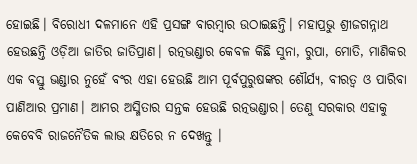ହୋଇଛି। ବିରୋଧୀ ଦଳମାନେ ଏହି ପ୍ରସଙ୍ଗ ବାରମ୍ବାର ଉଠାଇଛନ୍ତି। ମହାପ୍ରଭୁ ଶ୍ରୀଜଗନ୍ନାଥ ହେଉଛନ୍ତି ଓଡ଼ିଆ ଜାତିର ଜାତିପ୍ରାଣ। ରତ୍ନଭଣ୍ଡାର କେବଳ କିଛି ସୁନା, ରୁପା, ମୋତି, ମାଣିକର ଏକ ବସ୍ତୁ ଭଣ୍ଡାର ନୁହେଁ ବଂର ଏହା ହେଉଛି ଆମ ପୂର୍ବପୁରୁଷଙ୍କର ଶୌର୍ଯ୍ୟ, ବୀରତ୍ୱ ଓ ପାରିବା ପାଣିଆର ପ୍ରମାଣ। ଆମର ଅସ୍ମିତାର ସନ୍ତକ ହେଉଛି ରତ୍ନଭଣ୍ଡାର। ତେଣୁ ସରକାର ଏହାକୁ କେବେବି ରାଜନୈତିକ ଲାଭ କ୍ଷତିରେ ନ ଦେଖନ୍ତୁ ।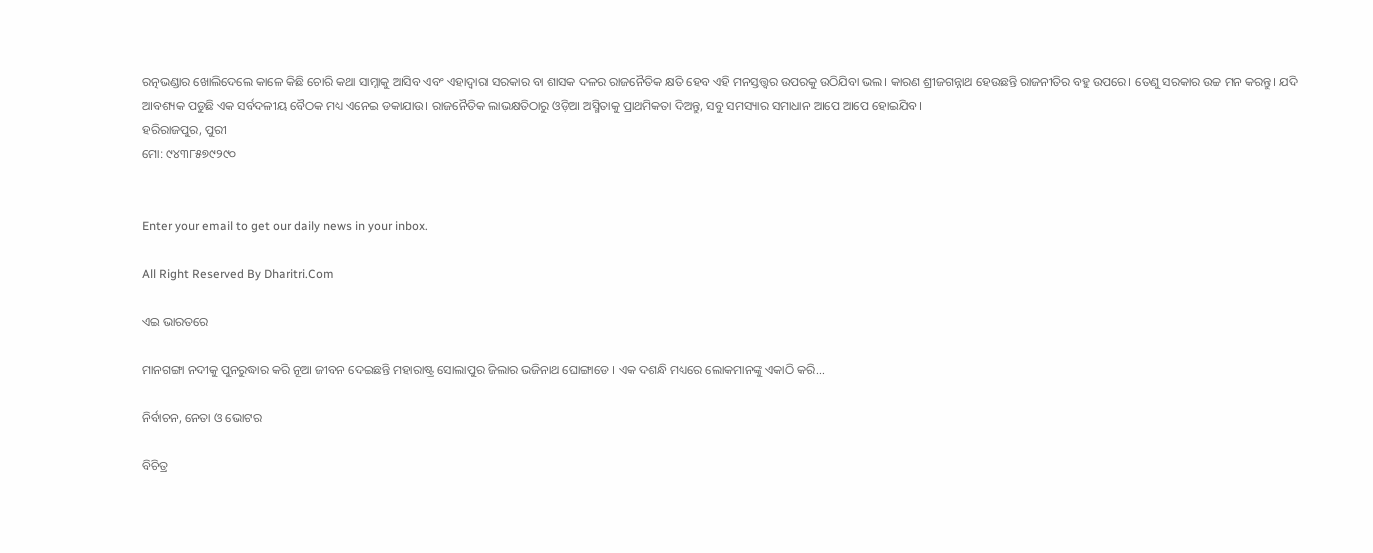ରତ୍ନଭଣ୍ଡାର ଖୋଲିଦେଲେ କାଳେ କିଛି ଚୋରି କଥା ସାମ୍ନାକୁ ଆସିବ ଏବଂ ଏହାଦ୍ୱାରା ସରକାର ବା ଶାସକ ଦଳର ରାଜନୈତିକ କ୍ଷତି ହେବ ଏହି ମନସ୍ତତ୍ତ୍ୱର ଉପରକୁ ଉଠିଯିବା ଭଲ। କାରଣ ଶ୍ରୀଜଗନ୍ନାଥ ହେଉଛନ୍ତି ରାଜନୀତିର ବହୁ ଉପରେ। ତେଣୁ ସରକାର ଉଚ୍ଚ ମନ କରନ୍ତୁ। ଯଦି ଆବଶ୍ୟକ ପଡୁଛି ଏକ ସର୍ବଦଳୀୟ ବୈଠକ ମଧ୍ୟ ଏନେଇ ଡକାଯାଉ। ରାଜନୈତିକ ଲାଭକ୍ଷତିଠାରୁ ଓଡ଼ିଆ ଅସ୍ମିତାକୁ ପ୍ରାଥମିକତା ଦିଅନ୍ତୁ, ସବୁ ସମସ୍ୟାର ସମାଧାନ ଆପେ ଆପେ ହୋଇଯିବ।
ହରିରାଜପୁର, ପୁରୀ
ମୋ: ୯୪୩୮୫୭୯୨୯୦


Enter your email to get our daily news in your inbox.

All Right Reserved By Dharitri.Com

ଏଇ ଭାରତରେ

ମାନଗଙ୍ଗା ନଦୀକୁ ପୁନରୁଦ୍ଧାର କରି ନୂଆ ଜୀବନ ଦେଇଛନ୍ତି ମହାରାଷ୍ଟ୍ର ସୋଲାପୁର ଜିଲାର ଭଜିନାଥ ଘୋଙ୍ଗାଡେ । ଏକ ଦଶନ୍ଧି ମଧ୍ୟରେ ଲୋକମାନଙ୍କୁ ଏକାଠି କରି...

ନିର୍ବାଚନ, ନେତା ଓ ଭୋଟର

ବିଚିତ୍ର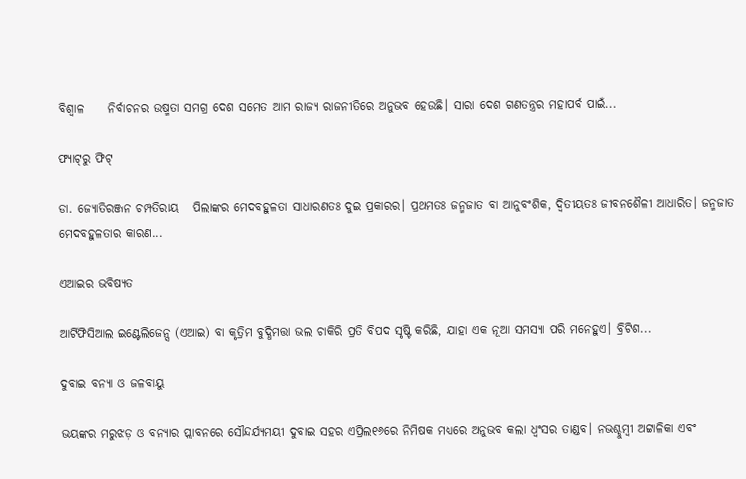ବିଶ୍ୱାଳ     ନିର୍ବାଚନର ଉଷ୍ମତା ସମଗ୍ର ଦେଶ ସମେତ ଆମ ରାଜ୍ୟ ରାଜନୀତିରେ ଅନୁଭବ ହେଉଛି। ସାରା ଦେଶ ଗଣତନ୍ତ୍ରର ମହାପର୍ବ ପାଇଁ...

ଫ୍ୟାଟ୍‌ରୁ ଫିଟ୍‌

ଡା. ଜ୍ୟୋତିରଞ୍ଜନ ଚମ୍ପତିରାୟ   ପିଲାଙ୍କର ମେଦବହୁଳତା ସାଧାରଣତଃ ଦୁଇ ପ୍ରକାରର। ପ୍ରଥମତଃ ଜନ୍ମଜାତ ବା ଆନୁବଂଶିକ, ଦ୍ୱିତୀୟତଃ ଜୀବନଶୈଳୀ ଆଧାରିତ। ଜନ୍ମଜାତ ମେଦବହୁଳତାର କାରଣ...

ଏଆଇର ଭବିଷ୍ୟତ

ଆର୍ଟିଫିସିଆଲ ଇଣ୍ଟେଲିଜେନ୍ସ (ଏଆଇ) ବା କୃତ୍ରିମ ବୁଦ୍ଧିମତ୍ତା ଭଲ ଚାକିରି ପ୍ରତି ବିପଦ ସୃଷ୍ଟି କରିଛି, ଯାହା ଏକ ନୂଆ ସମସ୍ୟା ପରି ମନେହୁଏ। ବ୍ରିଟିଶ...

ଦୁବାଇ ବନ୍ୟା ଓ ଜଳବାୟୁ

ଭୟଙ୍କର ମରୁଝଡ଼ ଓ ବନ୍ୟାର ପ୍ଲାବନରେ ସୌନ୍ଦର୍ଯ୍ୟମୟୀ ଦୁବାଇ ସହର ଏପ୍ରିଲ୧୬ରେ ନିମିଷକ ମଧ୍ୟରେ ଅନୁଭବ କଲା ଧ୍ବଂସର ତାଣ୍ଡବ। ନଭଶ୍ଚୁମ୍ବୀ ଅଟ୍ଟାଳିକା ଏବଂ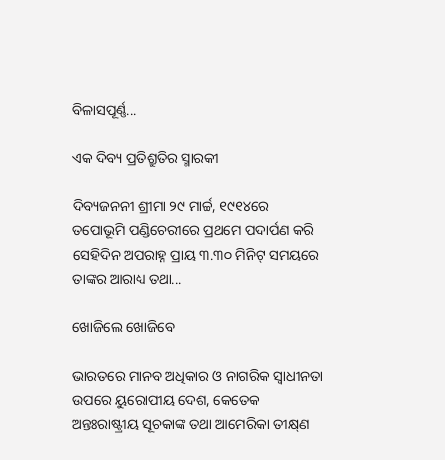ବିଳାସପୂର୍ଣ୍ଣ...

ଏକ ଦିବ୍ୟ ପ୍ରତିଶ୍ରୁତିର ସ୍ମାରକୀ

ଦିବ୍ୟଜନନୀ ଶ୍ରୀମା ୨୯ ମାର୍ଚ୍ଚ, ୧୯୧୪ରେ ତପୋଭୂମି ପଣ୍ଡିଚେରୀରେ ପ୍ରଥମେ ପଦାର୍ପଣ କରି ସେହିଦିନ ଅପରାହ୍ନ ପ୍ରାୟ ୩.୩୦ ମିନିଟ୍‌ ସମୟରେ ତାଙ୍କର ଆରାଧ୍ୟ ତଥା...

ଖୋଜିଲେ ଖୋଜିବେ

ଭାରତରେ ମାନବ ଅଧିକାର ଓ ନାଗରିକ ସ୍ବାଧୀନତା ଉପରେ ୟୁରୋପୀୟ ଦେଶ, କେତେକ ଅନ୍ତଃରାଷ୍ଟ୍ରୀୟ ସୂଚକାଙ୍କ ତଥା ଆମେରିକା ତୀକ୍ଷ୍‌ଣ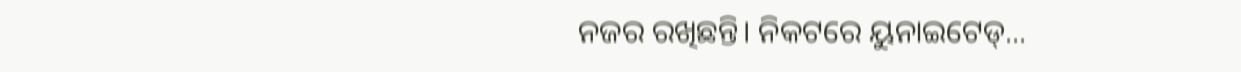ନଜର ରଖିଛନ୍ତି। ନିକଟରେ ୟୁନାଇଟେଡ୍‌...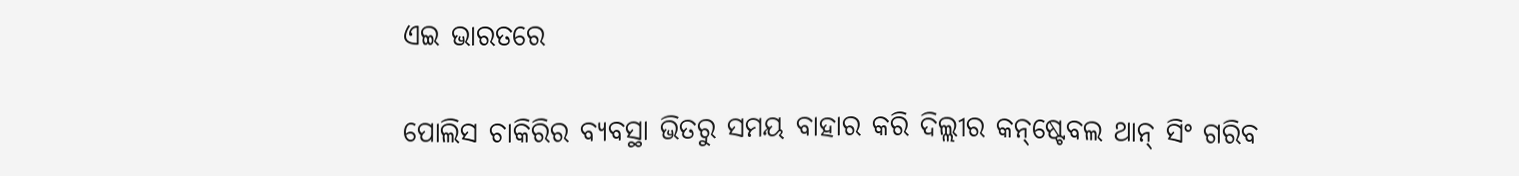ଏଇ ଭାରତରେ

ପୋଲିସ ଚାକିରିର ବ୍ୟବସ୍ଥା ଭିତରୁ ସମୟ ବାହାର କରି ଦିଲ୍ଲୀର କନ୍‌ଷ୍ଟେବଲ ଥାନ୍‌ ସିଂ ଗରିବ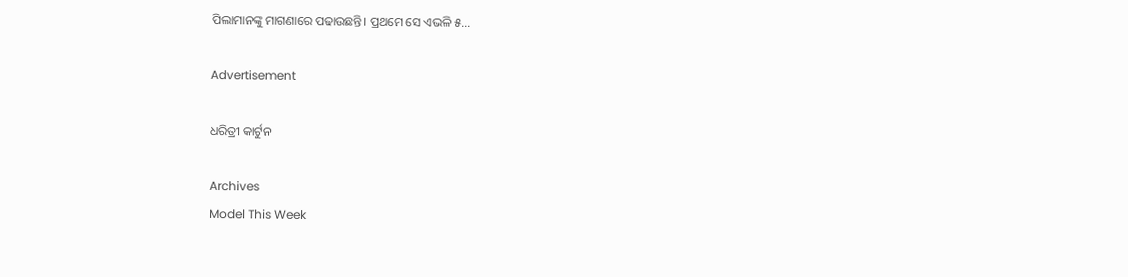ପିଲାମାନଙ୍କୁ ମାଗଣାରେ ପଢାଉଛନ୍ତି। ପ୍ରଥମେ ସେ ଏଭଳି ୫...

Advertisement

ଧରିତ୍ରୀ କାର୍ଟୁନ

Archives
Model This Week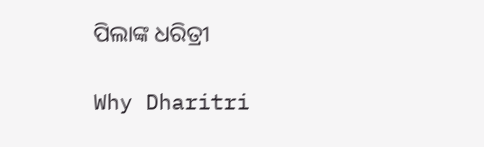ପିଲାଙ୍କ ଧରିତ୍ରୀ

Why Dharitri